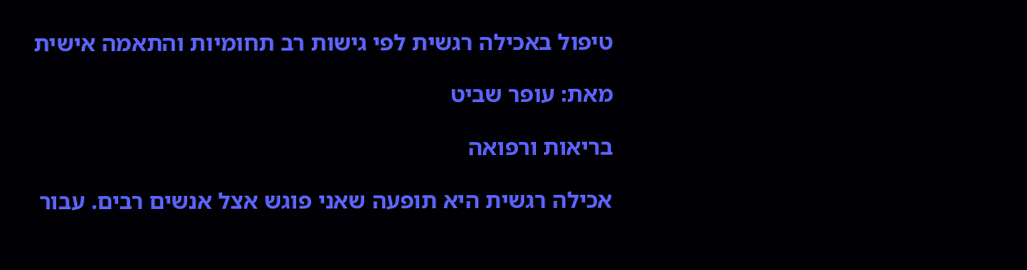טיפול באכילה רגשית לפי גישות רב תחומיות והתאמה אישית

מאת: עופר שביט

בריאות ורפואה

אכילה רגשית היא תופעה שאני פוגש אצל אנשים רבים. עבור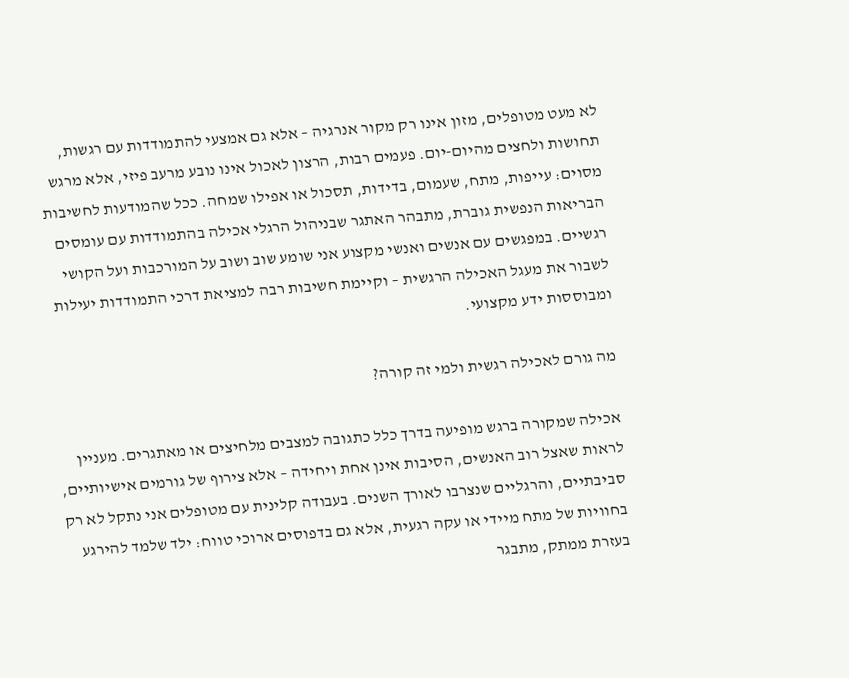לא מעט מטופלים, מזון אינו רק מקור אנרגיה – אלא גם אמצעי להתמודדות עם רגשות, תחושות ולחצים מהיום-יום. פעמים רבות, הרצון לאכול אינו נובע מרעב פיזי, אלא מרגש מסוים: עייפות, מתח, שעמום, בדידות, תסכול או אפילו שמחה. ככל שהמודעות לחשיבות הבריאות הנפשית גוברת, מתבהר האתגר שבניהול הרגלי אכילה בהתמודדות עם עומסים רגשיים. במפגשים עם אנשים ואנשי מקצוע אני שומע שוב ושוב על המורכבות ועל הקושי לשבור את מעגל האכילה הרגשית – וקיימת חשיבות רבה למציאת דרכי התמודדות יעילות ומבוססות ידע מקצועי.

מה גורם לאכילה רגשית ולמי זה קורה?

אכילה שמקורה ברגש מופיעה בדרך כלל כתגובה למצבים מלחיצים או מאתגרים. מעניין לראות שאצל רוב האנשים, הסיבות אינן אחת ויחידה – אלא צירוף של גורמים אישיותיים, סביבתיים, והרגליים שנצרבו לאורך השנים. בעבודה קלינית עם מטופלים אני נתקל לא רק בחוויות של מתח מיידי או עקה רגעית, אלא גם בדפוסים ארוכי טווח: ילד שלמד להירגע בעזרת ממתק, מתבגר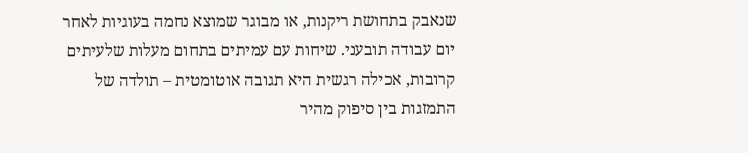שנאבק בתחושת ריקנות, או מבוגר שמוצא נחמה בעוגיות לאחר יום עבודה תובעני. שיחות עם עמיתים בתחום מעלות שלעיתים קרובות, אכילה רגשית היא תגובה אוטומטית – תולדה של התמזגות בין סיפוק מהיר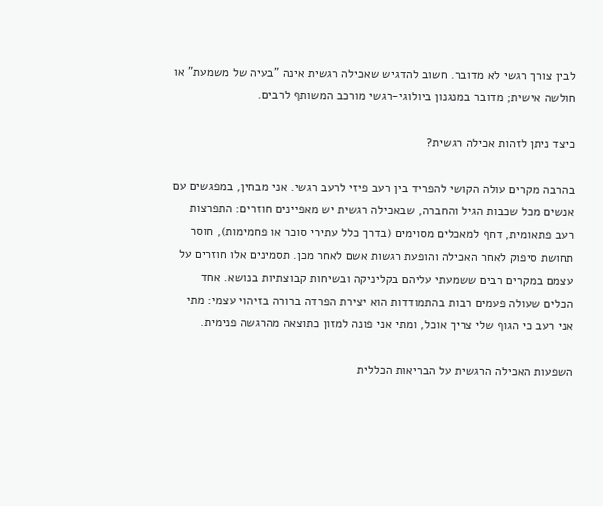לבין צורך רגשי לא מדובר. חשוב להדגיש שאכילה רגשית אינה "בעיה של משמעת" או חולשה אישית; מדובר במנגנון ביולוגי-רגשי מורכב המשותף לרבים.

כיצד ניתן לזהות אכילה רגשית?

בהרבה מקרים עולה הקושי להפריד בין רעב פיזי לרעב רגשי. אני מבחין, במפגשים עם אנשים מכל שכבות הגיל והחברה, שבאכילה רגשית יש מאפיינים חוזרים: התפרצות רעב פתאומית, דחף למאכלים מסוימים (בדרך כלל עתירי סוכר או פחמימות), חוסר תחושת סיפוק לאחר האכילה והופעת רגשות אשם לאחר מכן. תסמינים אלו חוזרים על עצמם במקרים רבים ששמעתי עליהם בקליניקה ובשיחות קבוצתיות בנושא. אחד הכלים שעולה פעמים רבות בהתמודדות הוא יצירת הפרדה ברורה בזיהוי עצמי: מתי אני רעב כי הגוף שלי צריך אוכל, ומתי אני פונה למזון כתוצאה מהרגשה פנימית.

השפעות האכילה הרגשית על הבריאות הכללית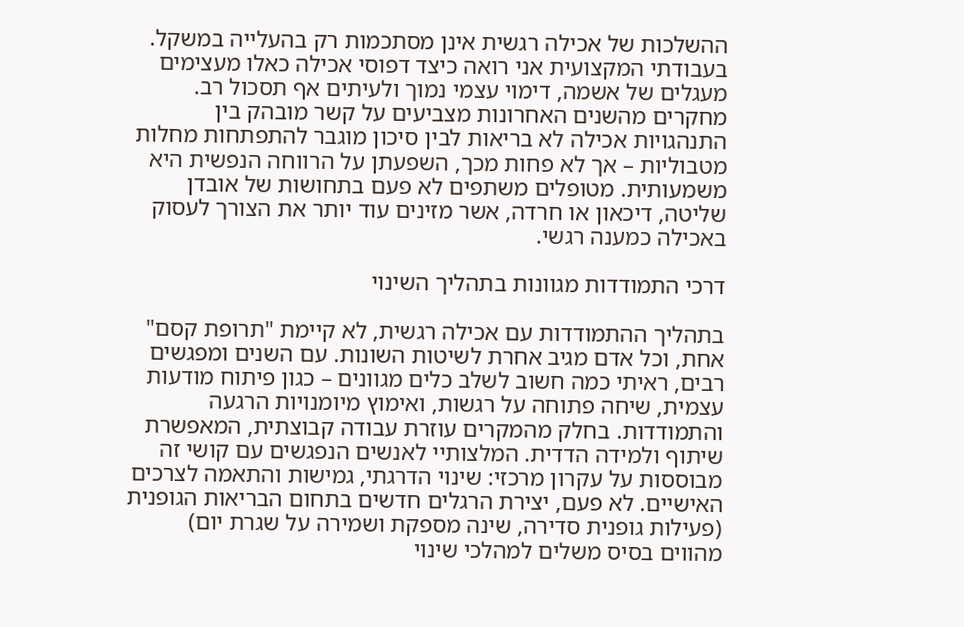ההשלכות של אכילה רגשית אינן מסתכמות רק בהעלייה במשקל. בעבודתי המקצועית אני רואה כיצד דפוסי אכילה כאלו מעצימים מעגלים של אשמה, דימוי עצמי נמוך ולעיתים אף תסכול רב. מחקרים מהשנים האחרונות מצביעים על קשר מובהק בין התנהגויות אכילה לא בריאות לבין סיכון מוגבר להתפתחות מחלות מטבוליות – אך לא פחות מכך, השפעתן על הרווחה הנפשית היא משמעותית. מטופלים משתפים לא פעם בתחושות של אובדן שליטה, דיכאון או חרדה, אשר מזינים עוד יותר את הצורך לעסוק באכילה כמענה רגשי.

דרכי התמודדות מגוונות בתהליך השינוי

בתהליך ההתמודדות עם אכילה רגשית, לא קיימת "תרופת קסם" אחת, וכל אדם מגיב אחרת לשיטות השונות. עם השנים ומפגשים רבים, ראיתי כמה חשוב לשלב כלים מגוונים – כגון פיתוח מודעות עצמית, שיחה פתוחה על רגשות, ואימוץ מיומנויות הרגעה והתמודדות. בחלק מהמקרים עוזרת עבודה קבוצתית, המאפשרת שיתוף ולמידה הדדית. המלצותיי לאנשים הנפגשים עם קושי זה מבוססות על עקרון מרכזי: שינוי הדרגתי, גמישות והתאמה לצרכים האישיים. לא פעם, יצירת הרגלים חדשים בתחום הבריאות הגופנית (פעילות גופנית סדירה, שינה מספקת ושמירה על שגרת יום) מהווים בסיס משלים למהלכי שינוי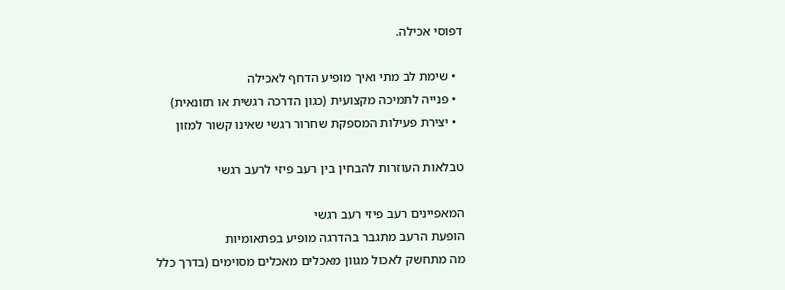דפוסי אכילה.

  • שימת לב מתי ואיך מופיע הדחף לאכילה
  • פנייה לתמיכה מקצועית (כגון הדרכה רגשית או תזונאית)
  • יצירת פעילות המספקת שחרור רגשי שאינו קשור למזון

טבלאות העוזרות להבחין בין רעב פיזי לרעב רגשי

המאפיינים רעב פיזי רעב רגשי
הופעת הרעב מתגבר בהדרגה מופיע בפתאומיות
מה מתחשק לאכול מגוון מאכלים מאכלים מסוימים (בדרך כלל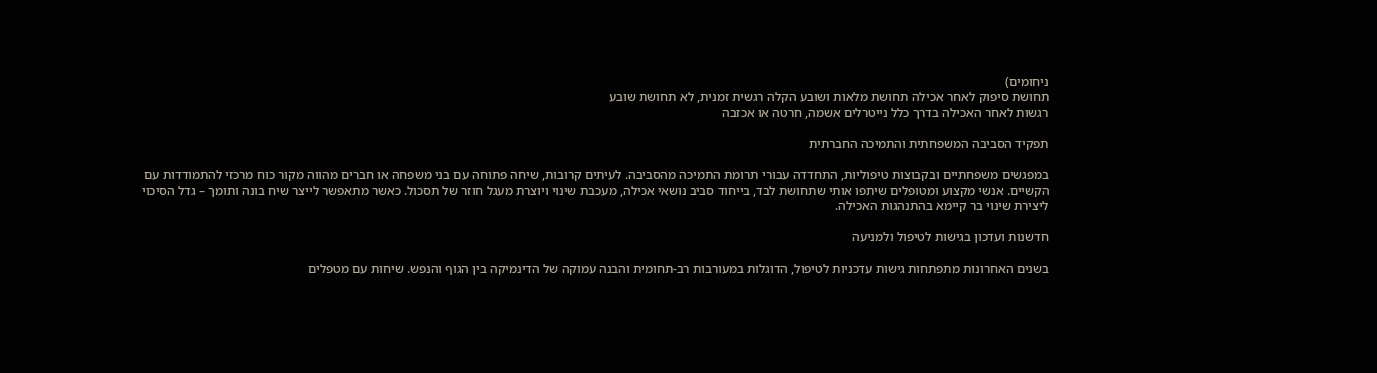ניחומים)
תחושת סיפוק לאחר אכילה תחושת מלאות ושובע הקלה רגשית זמנית, לא תחושת שובע
רגשות לאחר האכילה בדרך כלל נייטרלים אשמה, חרטה או אכזבה

תפקיד הסביבה המשפחתית והתמיכה החברתית

במפגשים משפחתיים ובקבוצות טיפוליות, התחדדה עבורי תרומת התמיכה מהסביבה. לעיתים קרובות, שיחה פתוחה עם בני משפחה או חברים מהווה מקור כוח מרכזי להתמודדות עם הקשיים. אנשי מקצוע ומטופלים שיתפו אותי שתחושת לבד, בייחוד סביב נושאי אכילה, מעכבת שינוי ויוצרת מעגל חוזר של תסכול. כאשר מתאפשר לייצר שיח בונה ותומך – גדל הסיכוי ליצירת שינוי בר קיימא בהתנהגות האכילה.

חדשנות ועדכון בגישות לטיפול ולמניעה

בשנים האחרונות מתפתחות גישות עדכניות לטיפול, הדוגלות במעורבות רב-תחומית והבנה עמוקה של הדינמיקה בין הגוף והנפש. שיחות עם מטפלים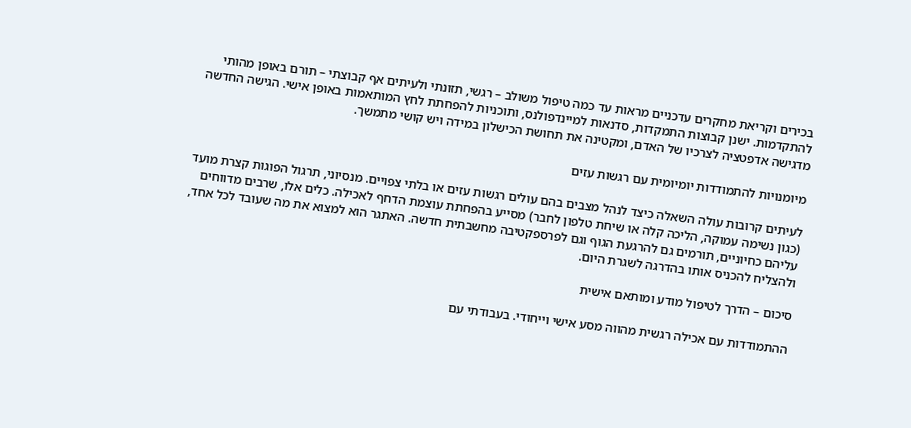בכירים וקריאת מחקרים עדכניים מראות עד כמה טיפול משולב – רגשי, תזונתי ולעיתים אף קבוצתי – תורם באופן מהותי להתקדמות. ישנן קבוצות התמקדות, סדנאות למיינדפולנס, ותוכניות להפחתת לחץ המותאמות באופן אישי. הגישה החדשה מדגישה אדפטציה לצרכיו של האדם, ומקטינה את תחושת הכישלון במידה ויש קושי מתמשך.

מיומנויות להתמודדות יומיומית עם רגשות עזים

לעיתים קרובות עולה השאלה כיצד לנהל מצבים בהם עולים רגשות עזים או בלתי צפויים. מנסיוני, תרגול הפוגות קצרת מועד (כגון נשימה עמוקה, הליכה קלה או שיחת טלפון לחבר) מסייע בהפחתת עוצמת הדחף לאכילה. כלים אלו, שרבים מדווחים עליהם כחיוניים, תורמים גם להרגעת הגוף וגם לפרספקטיבה מחשבתית חדשה. האתגר הוא למצוא את מה שעובד לכל אחד, ולהצליח להכניס אותו בהדרגה לשגרת היום.

סיכום – הדרך לטיפול מודע ומותאם אישית

ההתמודדות עם אכילה רגשית מהווה מסע אישי וייחודי. בעבודתי עם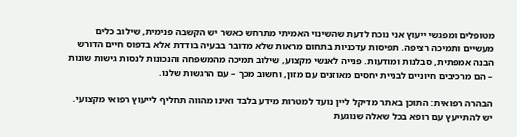מטופלים ומפגשי ייעוץ אני נוכח לדעת שהשינוי האמיתי מתרחש כאשר יש הקשבה פנימית, שילוב כלים מעשיים ותמיכה רציפה. תפיסות עדכניות בתחום מראות שלא מדובר בבעיה בודדת אלא בדפוס חיים הדורש הבנה אמפתית, סבלנות ומודעות. פנייה לאנשי מקצוע, שילוב תמיכה מהמשפחה והנכונות לנסות גישות שונות – הם מרכיבים חיוניים לבניית יחסים מאוזנים עם מזון, וחשוב מכך – עם הרגשות שלנו.

הבהרה רפואית: התוכן באתר מדיקל ליין נועד למטרות מידע בלבד ואינו מהווה תחליף לייעוץ רפואי מקצועי. יש להתייעץ עם רופא בכל שאלה שנוגעת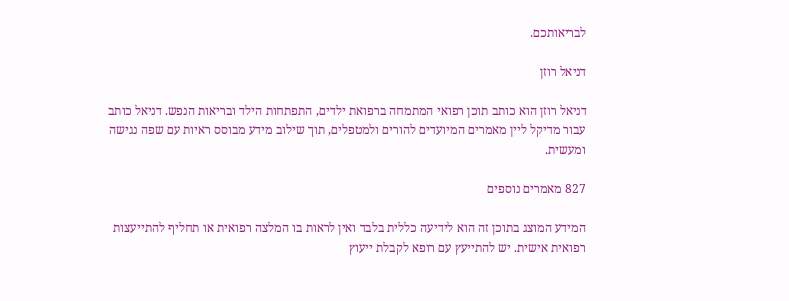לבריאותכם.

דניאל רוזן

דניאל רוזן הוא כותב תוכן רפואי המתמחה ברפואת ילדים, התפתחות הילד ובריאות הנפש. דניאל כותב עבור מדיקל ליין מאמרים המיועדים להורים ולמטפלים, תוך שילוב מידע מבוסס ראיות עם שפה נגישה ומעשית.

827 מאמרים נוספים

המידע המוצג בתוכן זה הוא לידיעה כללית בלבד ואין לראות בו המלצה רפואית או תחליף להתייעצות רפואית אישית. יש להתייעץ עם רופא לקבלת ייעוץ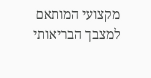מקצועי המותאם למצבך הבריאותי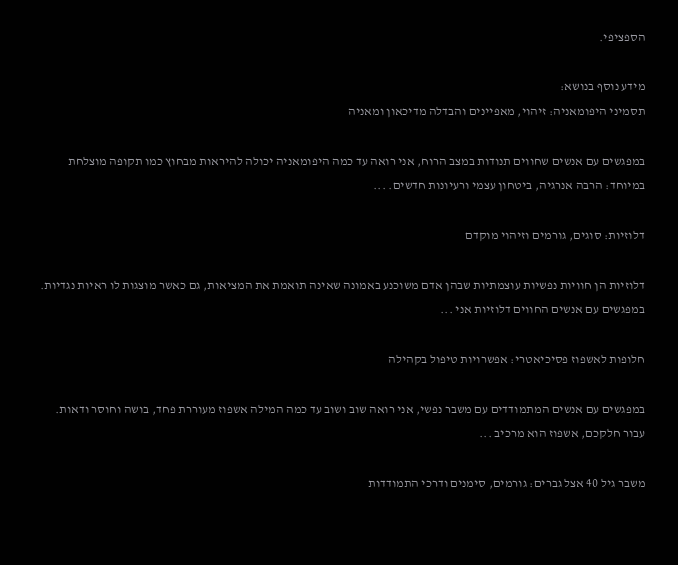הספציפי.

מידע נוסף בנושא:
תסמיני היפומאניה: זיהוי, מאפיינים והבדלה מדיכאון ומאניה

במפגשים עם אנשים שחווים תנודות במצב הרוח, אני רואה עד כמה היפומאניה יכולה להיראות מבחוץ כמו תקופה מוצלחת במיוחד: הרבה אנרגיה, ביטחון עצמי ורעיונות חדשים. ...

דלוזיות: סוגים, גורמים וזיהוי מוקדם

דלוזיות הן חוויות נפשיות עוצמתיות שבהן אדם משוכנע באמונה שאינה תואמת את המציאות, גם כאשר מוצגות לו ראיות נגדיות. במפגשים עם אנשים החווים דלוזיות אני ...

חלופות לאשפוז פסיכיאטרי: אפשרויות טיפול בקהילה

במפגשים עם אנשים המתמודדים עם משבר נפשי, אני רואה שוב ושוב עד כמה המילה אשפוז מעוררת פחד, בושה וחוסר ודאות. עבור חלקכם, אשפוז הוא מרכיב ...

משבר גיל 40 אצל גברים: גורמים, סימנים ודרכי התמודדות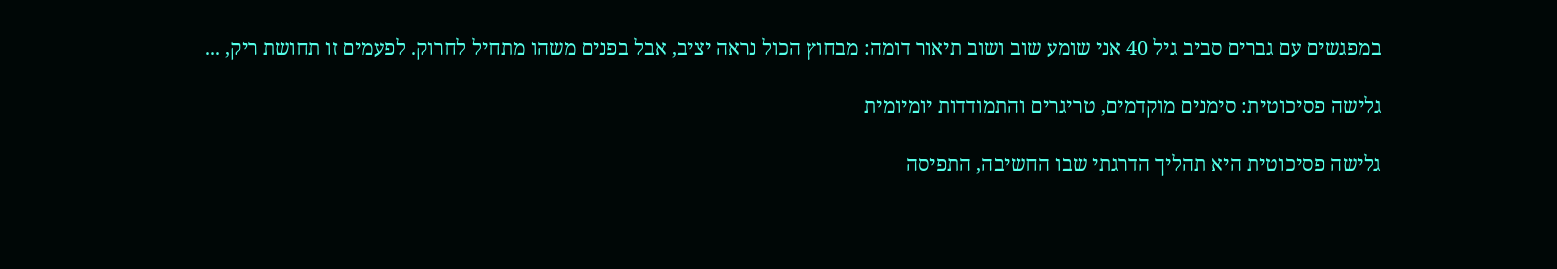במפגשים עם גברים סביב גיל 40 אני שומע שוב ושוב תיאור דומה: מבחוץ הכול נראה יציב, אבל בפנים משהו מתחיל לחרוק. לפעמים זו תחושת ריק, ...

גלישה פסיכוטית: סימנים מוקדמים, טריגרים והתמודדות יומיומית

גלישה פסיכוטית היא תהליך הדרגתי שבו החשיבה, התפיסה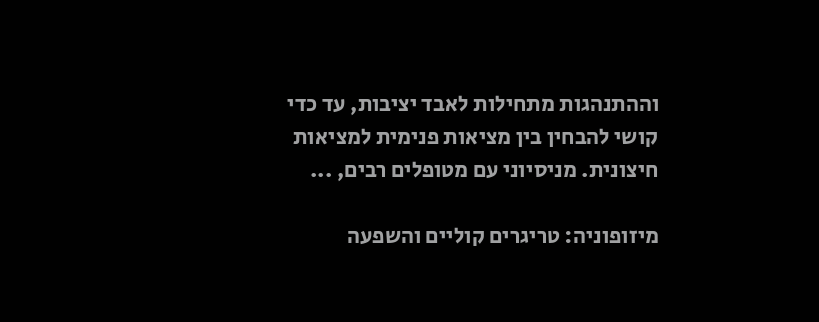וההתנהגות מתחילות לאבד יציבות, עד כדי קושי להבחין בין מציאות פנימית למציאות חיצונית. מניסיוני עם מטופלים רבים, ...

מיזופוניה: טריגרים קוליים והשפעה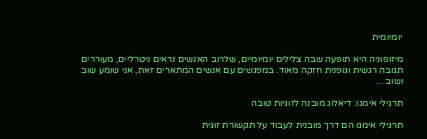יומיומית

מיזופוניה היא תופעה שבה צלילים יומיומיים, שלרוב האנשים נראים ניטרליים, מעוררים תגובה רגשית וגופנית חזקה מאוד. במפגשים עם אנשים המתארים זאת, אני שומע שוב ושוב ...

תרגילי אימגו: דיאלוג מובנה לזוגיות טובה

תרגילי אימגו הם דרך מובנית לעבוד על תקשורת זוגית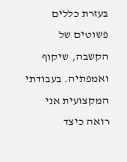בעזרת כללים פשוטים של הקשבה, שיקוף ואמפתיה. בעבודתי המקצועית אני רואה כיצד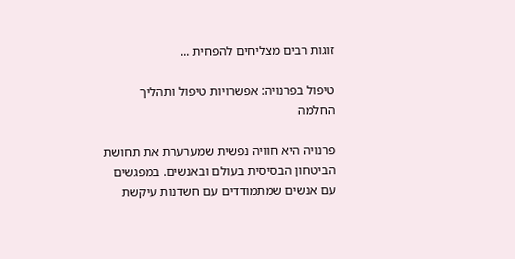זוגות רבים מצליחים להפחית ...

טיפול בפרנויה: אפשרויות טיפול ותהליך החלמה

פרנויה היא חוויה נפשית שמערערת את תחושת הביטחון הבסיסית בעולם ובאנשים. במפגשים עם אנשים שמתמודדים עם חשדנות עיקשת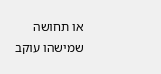או תחושה שמישהו עוקב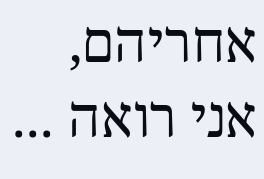אחריהם, אני רואה ...